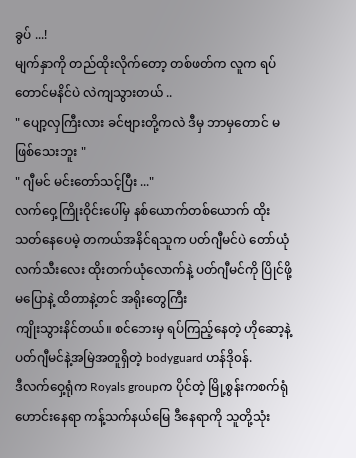ခွပ် ...!
မျက်နှာကို တည်ထိုးလိုက်တော့ တစ်ဖတ်က လူက ရပ်တောင်မနိင်ပဲ လဲကျသွားတယ် ..
" ပျော့လှကြီးလား ခင်ဗျားတို့ကလဲ ဒီမှ ဘာမှတောင် မဖြစ်သေးဘူး "
" ဂျီမင် မင်းတော်သင့်ပြီး ..."
လက်ဝှေ့ကြိုးဝိုင်းပေါ်မှ နစ်ယောက်တစ်ယောက် ထိုးသတ်နေပေမဲ့ တကယ်အနိင်ရသူက ပတ်ဂျီမင်ပဲ တော်ယုံ လက်သီးလေး ထိုးတက်ယုံလောက်နဲ့ ပတ်ဂျီမင်ကို ပြိုင်ဖို့မပြောနဲ့ ထိတာနဲ့တင် အရိုးတွေကြီး
ကျိုးသွားနိင်တယ်။ စင်ဘေးမှ ရပ်ကြည့်နေတဲ့ ဟိုဆော့နဲ့ ပတ်ဂျီမင်နဲ့အမြဲအတူရှိတဲ့ bodyguard ဟန်ဒို၀န်.
ဒီလက်ဝှေ့ရုံက Royals groupက ပိုင်တဲ့ မြို့စွန်းကစက်ရုံဟောင်းနေရာ ကန့်သက်နယ်မြေ ဒီနေရာကို သူတို့သုံး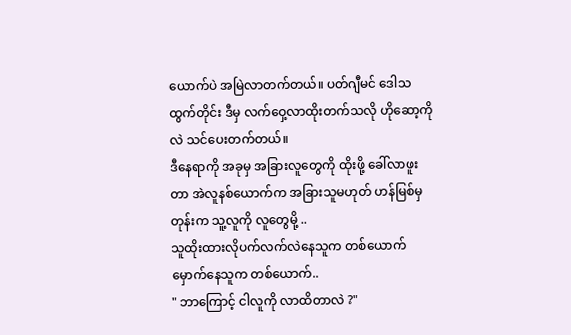ယောက်ပဲ အမြဲလာတက်တယ်။ ပတ်ဂျီမင် ဒေါသထွက်တိုင်း ဒီမှ လက်ဝှေ့လာထိုးတက်သလို ဟိုဆော့ကိုလဲ သင်ပေးတက်တယ်။
ဒီနေရာကို အခုမှ အခြားလူတွေကို ထိုးဖို့ ခေါ်လာဖူးတာ အဲလူနစ်ယောက်က အခြားသူမဟုတ် ဟန်မြစ်မှတုန်းက သူ့လူကို လူတွေမို့ ..
သူထိုးထားလိုပက်လက်လဲနေသူက တစ်ယောက် မှောက်နေသူက တစ်ယောက်..
" ဘာကြောင့် ငါလူကို လာထိတာလဲ ?"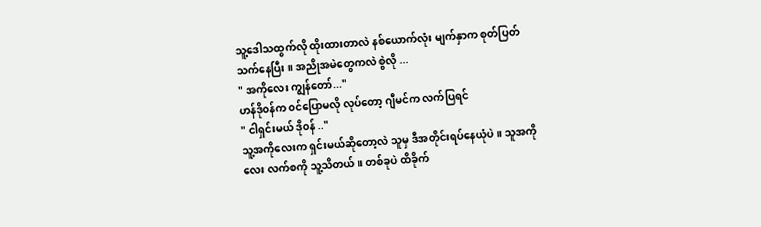သူ့ဒေါသထွက်လို ထိုးထားတာလဲ နစ်ယောက်လုံး မျက်နှာက စုတ်ပြတ်သက်နေပြီး ။ အညိုအမဲတွေကလဲ စွဲလို ...
" အကိုလေး ကျွန်တော်..."
ဟန်ဒို၀န်က ၀င်ပြောမလို လုပ်တော့ ဂျီမင်က လက်ပြရင်
" ငါရှင်းမယ် ဒို၀န် .."
သူ့အကိုလေးက ရှင်းမယ်ဆိုတော့လဲ သူမှ ဒီအတိုင်းရပ်နေယုံပဲ ။ သူအကိုလေး လက်စကို သူ့သိတယ်။ တစ်ခုပဲ ထိခိုက်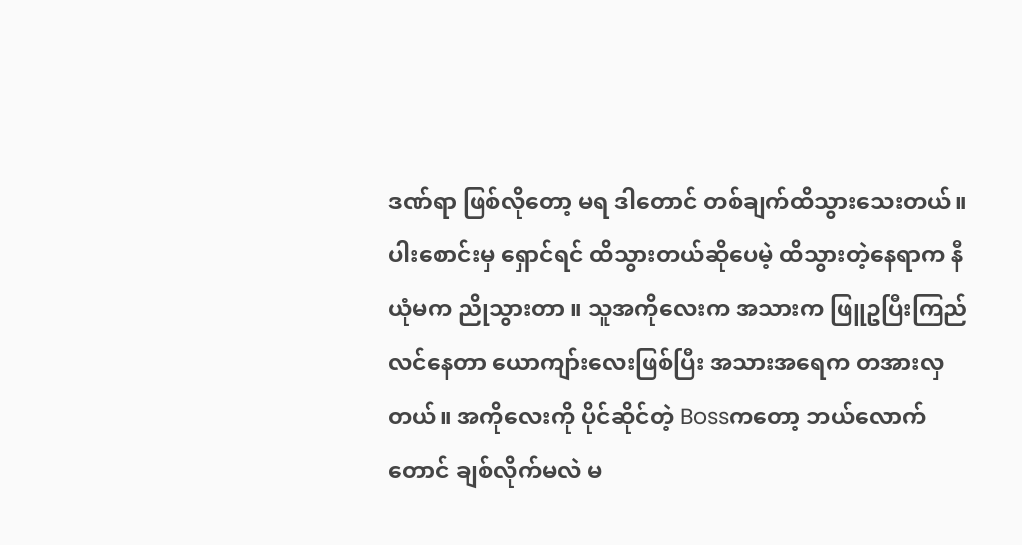ဒဏ်ရာ ဖြစ်လိုတော့ မရ ဒါတောင် တစ်ချက်ထိသွားသေးတယ်။ ပါးစောင်းမှ ရှောင်ရင် ထိသွားတယ်ဆိုပေမဲ့ ထိသွားတဲ့နေရာက နီယုံမက ညိုသွားတာ ။ သူအကိုလေးက အသားက ဖြူဥပြီးကြည်လင်နေတာ ယောကျာ်းလေးဖြစ်ပြီး အသားအရေက တအားလှတယ်။ အကိုလေးကို ပိုင်ဆိုင်တဲ့ Bossကတော့ ဘယ်လောက်တောင် ချစ်လိုက်မလဲ မ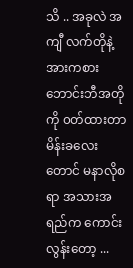သိ .. အခုလဲ အကျီ လက်တိုနဲ့ အားကစားဘောင်းဘီအတိုကို ၀တ်ထားတာ မိန်းခလေးတောင် မနာလိုစရာ အသားအရည်က ကောင်းလွန်းတော့ ...